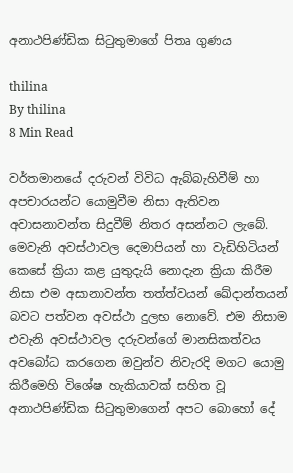අනාථපිණ්ඩික සිටුතුමාගේ පිතෘ ගුණය

thilina
By thilina
8 Min Read

වර්තමානයේ දරුවන් විවිධ ඇබ්බැහිවීම් හා අපචාරයන්ට යොමුවීම නිසා ඇතිවන අවාසනාවන්ත සිදුවීම් නිතර අසන්නට ලැබේ. මෙවැනි අවස්ථාවල දෙමාපියන් හා වැඩිහිටියන් කෙසේ ක්‍රියා කළ යුතුදැයි නොදැන ක්‍රියා කිරීම නිසා එම අසානාවන්ත තත්ත්වයන් ඛේදාන්තයන් බවට පත්වන අවස්ථා දුලභ නොවේ. එම නිසාම එවැනි අවස්ථාවල දරුවන්ගේ මානසිකත්වය අවබෝධ කරගෙන ඔවුන්ව නිවැරදි මගට යොමු කිරීමෙහි විශේෂ හැකියාවක් සහිත වූ අනාථපිණ්ඩික සිටුතුමාගෙන් අපට බොහෝ දේ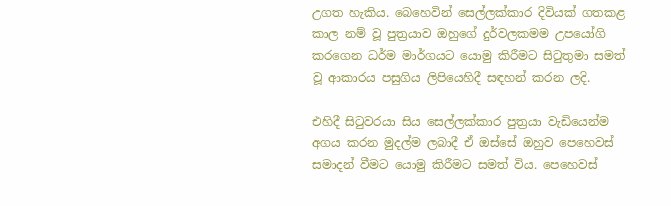උගත හැකිය. බෙහෙවින් සෙල්ලක්කාර දිවියක් ගතකළ කාල නම් වූ පුත්‍රයාව ඔහුගේ දුර්වලකමම උපයෝගි කරගෙන ධර්ම මාර්ගයට යොමු කිරීමට සිටුතුමා සමත් වූ ආකාරය පසුගිය ලිපියෙහිදී සඳහන් කරන ලදි.

එහිදී සිටුවරයා සිය සෙල්ලක්කාර පුත්‍රයා වැඩියෙන්ම අගය කරන මුදල්ම ලබාදී ඒ ඔස්සේ ඔහුව පෙහෙවස් සමාදන් වීමට යොමු කිරීමට සමත් විය. පෙහෙවස්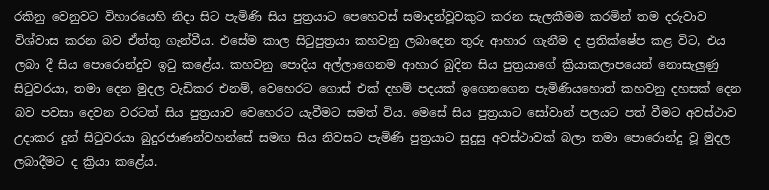රකිනු වෙනුවට විහාරයෙහි නිදා සිට පැමිණි සිය පුත්‍රයාට පෙහෙවස් සමාදන්වූවකුට කරන සැලකීමම කරමින් තම දරුවාව විශ්වාස කරන බව ඒත්තු ගැන්වීය. එසේම කාල සිටුපුත්‍රයා කහවනු ලබාදෙන තුරු ආහාර ගැනීම ද ප්‍රතික්ෂේප කළ විට, එය ලබා දී සිය පොරොන්දුව ඉටු කළේය. කහවනු පොදිය අල්ලාගෙනම ආහාර බුදින සිය පුත්‍රයාගේ ක්‍රියාකලාපයෙන් නොසැලුණු සිටුවරයා, තමා දෙන මුදල වැඩිකර එනම්, වෙහෙරට ගොස් එක් දහම් පදයක් ඉගෙනගෙන පැමිණියහොත් කහවනු දහසක් දෙන බව පවසා දෙවන වරටත් සිය පුත්‍රයාව වෙහෙරට යැවීමට සමත් විය. මෙසේ සිය පුත්‍රයාට සෝවාන් පලයට පත් වීමට අවස්ථාව උදාකර දුන් සිටුවරයා බුදුරජාණන්වහන්සේ සමඟ සිය නිවසට පැමිණි පුත්‍රයාට සුදුසු අවස්ථාවක් බලා තමා පොරොන්දු වූ මුදල ලබාදීමට ද ක්‍රියා කළේය.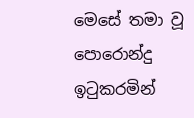මෙසේ තමා වූ පොරොන්දු ඉටුකරමින්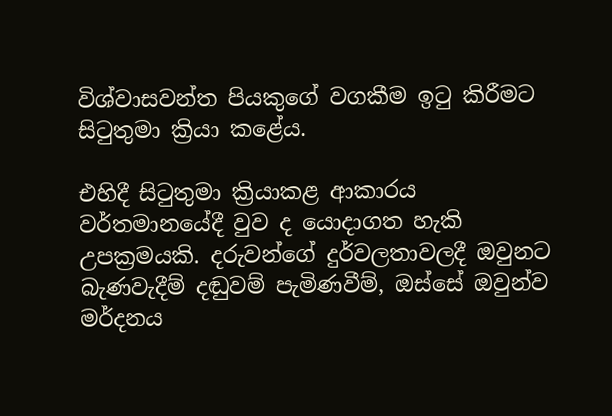විශ්වාසවන්ත පියකුගේ වගකීම ඉටු කිරීමට සිටුතුමා ක්‍රියා කළේය.

එහිදී සිටුතුමා ක්‍රියාකළ ආකාරය වර්තමානයේදී වුව ද යොදාගත හැකි උපක්‍රමයකි. දරුවන්ගේ දුර්වලතාවලදී ඔවුනට බැණවැදීම් දඬුවම් පැමිණවීම්, ඔස්සේ ඔවුන්ව මර්දනය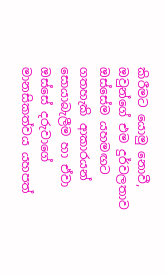කිරීමට යොමු නොවී, ඔවුන්ගේ එම දුර්වලතාව ඔස්සේම යහමඟට ගතහැකි ආකාරයන් සොයාබැලීම හා ඒවා ඔස්සේ දරුවාගේ මානසිකත්වය යහපත්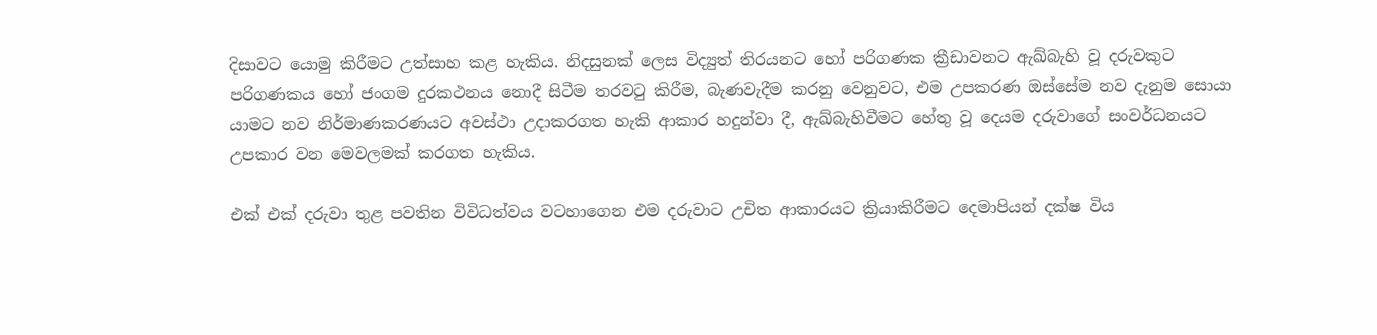දිසාවට යොමු කිරීමට උත්සාහ කළ හැකිය. නිදසුනක් ලෙස විද්‍යුත් තිරයනට හෝ පරිගණක ක්‍රීඩාවනට ඇඛ්බැහි වූ දරුවකුට පරිගණකය හෝ ජංගම දුරකථනය නොදී සිටීම තරවටු කිරීම, බැණවැදීම කරනු වෙනුවට, එම උපකරණ ඔස්සේම නව දැනුම සොයා යාමට නව නිර්මාණකරණයට අවස්ථා උදාකරගත හැකි ආකාර හදුන්වා දී, ඇඛ්බැහිවීමට හේතු වූ දෙයම දරුවාගේ සංවර්ධනයට උපකාර වන මෙවලමක් කරගත හැකිය.

එක් එක් දරුවා තුළ පවතින විවිධත්වය වටහාගෙන එම දරුවාට උචිත ආකාරයට ක්‍රියාකිරීමට දෙමාපියන් දක්ෂ විය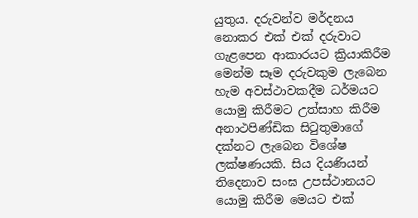යුතුය. දරුවන්ව මර්දනය නොකර එක් එක් දරුවාට ගැළපෙන ආකාරයට ක්‍රියාකිරීම මෙන්ම සෑම දරුවකුම ලැබෙන හැම අවස්ථාවකදීම ධර්මයට යොමු කිරීමට උත්සාහ කිරීම අනාථපිණ්ඩික සිටුතුමාගේ දක්නට ලැබෙන විශේෂ ලක්ෂණයකි. සිය දියණියන් තිදෙනාව සංඝ උපස්ථානයට යොමු කිරීම මෙයට එක්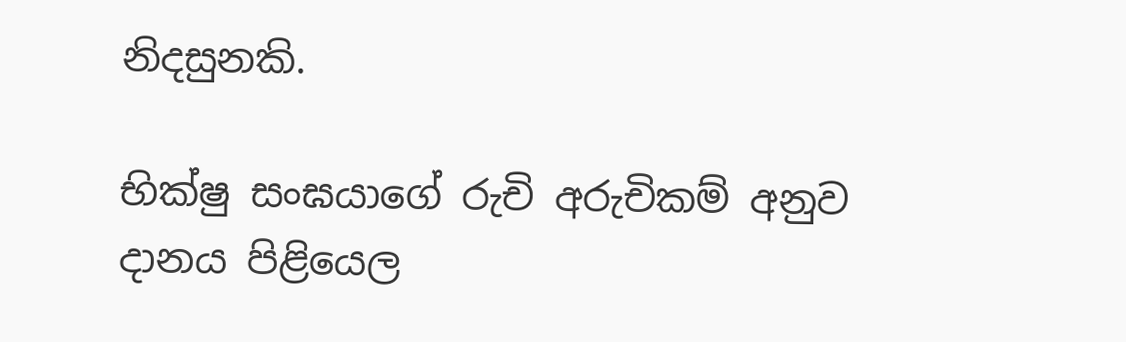නිදසුනකි.

භික්ෂු සංඝයාගේ රුචි අරුචිකම් අනුව දානය පිළියෙල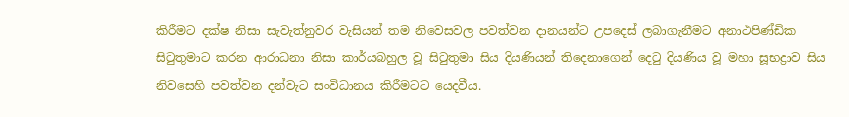කිරීමට දක්ෂ නිසා සැවැත්නුවර වැසියන් තම නිවෙසවල පවත්වන දානයන්ට උපදෙස් ලබාගැනීමට අනාථපිණ්ඩික සිටුතුමාට කරන ආරාධනා නිසා කාර්යබහුල වූ සිටුතුමා සිය දියණියන් තිදෙනාගෙන් දෙටු දියණිය වූ මහා සූභද්‍රාව සිය නිවසෙහි පවත්වන දන්වැට සංවිධානය කිරීමටට යෙදවීය.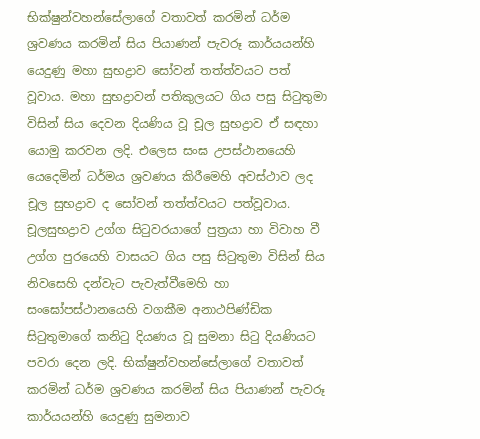භික්ෂුන්වහන්සේලාගේ වතාවත් කරමින් ධර්ම ශ්‍රවණය කරමින් සිය පියාණන් පැවරූ කාර්යයන්හි යෙදුණු මහා සුභද්‍රාව සෝවන් තත්ත්වයට පත් වූවාය. මහා සුභද්‍රාවන් පතිකුලයට ගිය පසු සිටුතුමා විසින් සිය දෙවන දියණිය වූ චූල සුභද්‍රාව ඒ සඳහා යොමු කරවන ලදි. එලෙස සංඝ උපස්ථානයෙහි යෙදෙමින් ධර්මය ශ්‍රවණය කිරීමෙහි අවස්ථාව ලද චූල සුභද්‍රාව ද සෝවන් තත්ත්වයට පත්වූවාය. චූලසුභද්‍රාව උග්ග සිටුවරයාගේ පුත්‍රයා හා විවාහ වී උග්ග පුරයෙහි වාසයට ගිය පසු සිටුතුමා විසින් සිය නිවසෙහි දන්වැට පැවැත්වීමෙහි හා සංඝෝපස්ථානයෙහි වගකීම අනාථපිණ්ඩික සිටුතුමාගේ කනිටු දියණය වූ සුමනා සිටු දියණියට පවරා දෙන ලදි. භික්ෂුන්වහන්සේලාගේ වතාවත් කරමින් ධර්ම ශ්‍රවණය කරමින් සිය පියාණන් පැවරූ කාර්යයන්හි යෙදුණු සුමනාව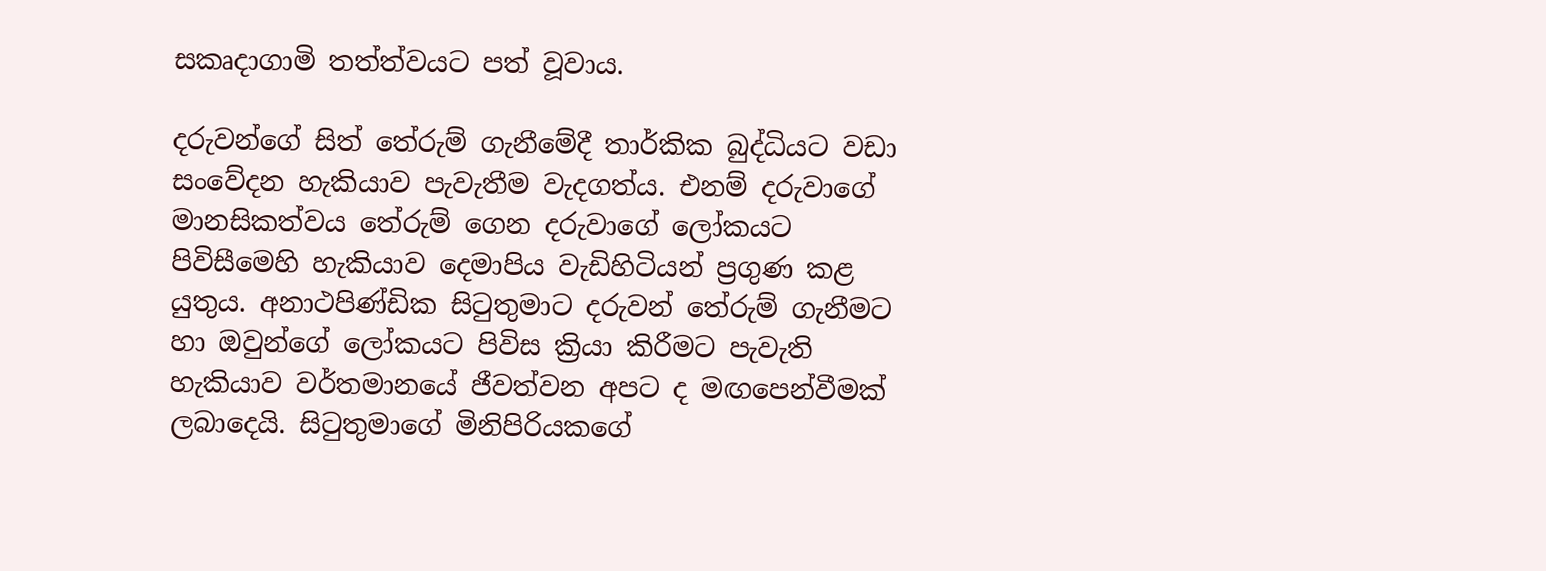සකෘදාගාමි තත්ත්වයට පත් වූවාය.

දරුවන්ගේ සිත් තේරුම් ගැනීමේදී තාර්කික බුද්ධියට වඩා සංවේදන හැකියාව පැවැතීම වැදගත්ය. එනම් දරුවාගේ මානසිකත්වය තේරුම් ගෙන දරුවාගේ ලෝකයට පිවිසීමෙහි හැකියාව දෙමාපිය වැඩිහිටියන් ප්‍රගුණ කළ යුතුය. අනාථපිණ්ඩික සිටුතුමාට දරුවන් තේරුම් ගැනීමට හා ඔවුන්ගේ ලෝකයට පිවිස ක්‍රියා කිරීමට පැවැති හැකියාව වර්තමානයේ ජීවත්වන අපට ද මඟපෙන්වීමක් ලබාදෙයි. සිටුතුමාගේ මිනිපිරියකගේ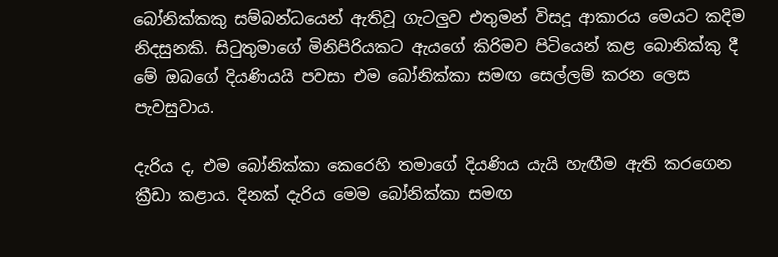බෝනික්කකු සම්බන්ධයෙන් ඇතිවූ ගැටලුව එතුමන් විසදූ ආකාරය මෙයට කදිම නිදසුනකි. සිටුතුමාගේ මිනිපිරියකට ඇයගේ කිරිමව පිටියෙන් කළ බොනික්කු දී මේ ඔබගේ දියණියයි පවසා එම බෝනික්කා සමඟ සෙල්ලම් කරන ලෙස පැවසුවාය.

දැරිය ද, එම බෝනික්කා කෙරෙහි තමාගේ දියණිය යැයි හැඟීම ඇති කරගෙන ක්‍රීඩා කළාය. දිනක් දැරිය මෙම බෝනික්කා සමඟ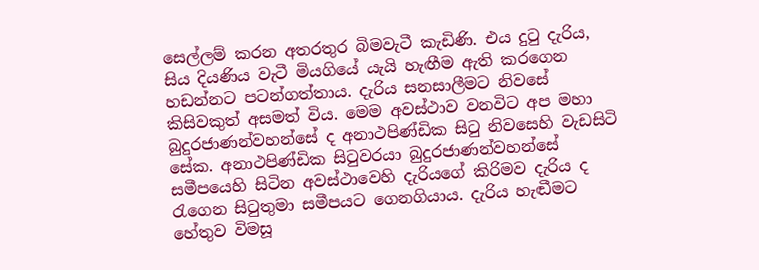සෙල්ලම් කරන අතරතුර බිමවැටී කැඩිණි. එය දුටු දැරිය, සිය දියණිය වැටී මියගියේ යැයි හැඟීම ඇති කරගෙන හඩන්නට පටන්ගත්තාය. දැරිය සනසාලීමට නිවසේ කිසිවකුත් අසමත් විය. මෙම අවස්ථාව වනවිට අප මහා බුදුරජාණන්වහන්සේ ද අනාථපිණ්ඩික සිටු නිවසෙහි වැඩසිටි සේක. අනාථපිණ්ඩික සිටුවරයා බුදුරජාණන්වහන්සේ සමීපයෙහි සිටින අවස්ථාවෙහි දැරියගේ කිරිමව දැරිය ද රැගෙන සිටුතුමා සමීපයට ගෙනගියාය. දැරිය හැඬීමට හේතුව විමසූ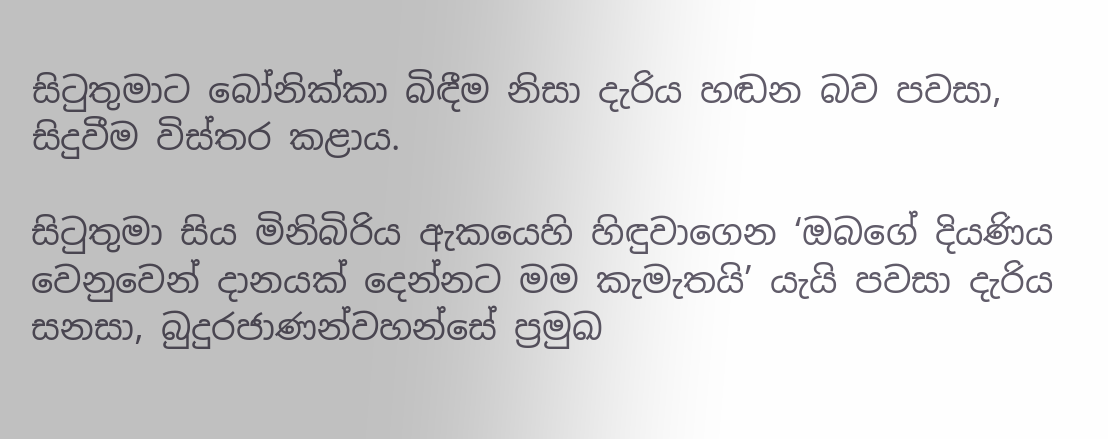සිටුතුමාට බෝනික්කා බිඳීම නිසා දැරිය හඬන බව පවසා, සිදුවීම විස්තර කළාය.

සිටුතුමා සිය මිනිබිරිය ඇකයෙහි හිඳුවාගෙන ‘ඔබගේ දියණිය වෙනුවෙන් දානයක් දෙන්නට මම කැමැතයි’ යැයි පවසා දැරිය සනසා, බුදුරජාණන්වහන්සේ ප්‍රමුඛ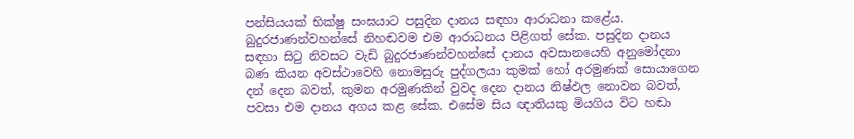පන්සියයක් භික්ෂු සංඝයාට පසුදින දානය සඳහා ආරාධනා කළේය. බුදුරජාණන්වහන්සේ නිහඬවම එම ආරාධනය පිළිගත් සේක. පසුදින දානය සඳහා සිටු නිවසට වැඩි බුදුරජාණන්වහන්සේ දානය අවසානයෙහි අනුමෝදනා බණ කියන අවස්ථාවෙහි නොමසුරු පුද්ගලයා කුමක් හෝ අරමුණක් සොයාගෙන දන් දෙන බවත්, කුමන අරමුණකින් වුවද දෙන දානය නිෂ්ඵල නොවන බවත්, පවසා එම දානය අගය කළ සේක. එසේම සිය ඥාතියකු මියගිය විට හඬා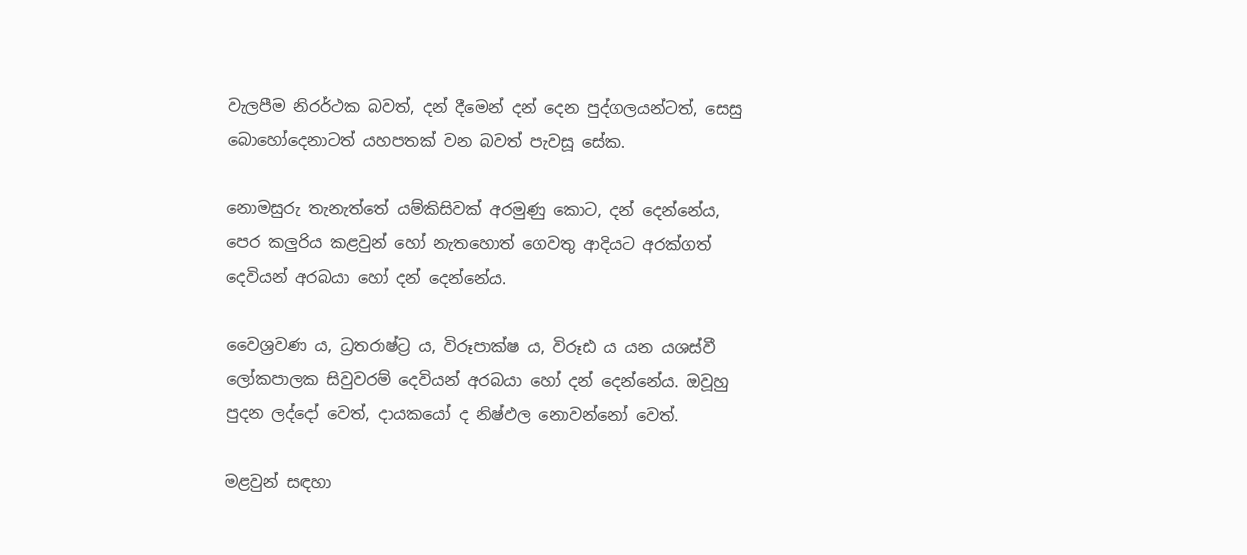වැලපීම නිරර්ථක බවත්, දන් දීමෙන් දන් දෙන පුද්ගලයන්ටත්, සෙසු බොහෝදෙනාටත් යහපතක් වන බවත් පැවසූ සේක.

නොමසුරු තැනැත්තේ යම්කිසිවක් අරමුණු කොට, දන් දෙන්නේය, පෙර කලුරිය කළවුන් හෝ නැතහොත් ගෙවතු ආදියට අරක්ගත් දෙවියන් අරබයා හෝ දන් දෙන්නේය.

වෛශ්‍රවණ ය, ධ්‍රතරාෂ්ට්‍ර ය, විරූපාක්ෂ ය, විරූඪ ය යන යශස්වී ලෝකපාලක සිවුවරම් දෙවියන් අරබයා හෝ දන් දෙන්නේය. ඔවූහු පුදන ලද්දෝ වෙත්, දායකයෝ ද නිෂ්ඵල නොවන්නෝ වෙත්.

මළවුන් සඳහා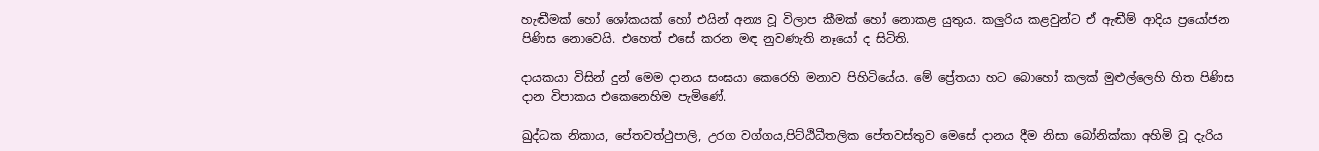හැඬීමක් හෝ ශෝකයක් හෝ එයින් අන්‍ය වූ විලාප කීමක් හෝ නොකළ යුතුය. කලුරිය කළවුන්ට ඒ ඇඬීම් ආදිය ප්‍රයෝජන පිණිස නොවෙයි. එහෙත් එසේ කරන මඳ නුවණැති නෑයෝ ද සිටිති.

දායකයා විසින් දුන් මෙම දානය සංඝයා කෙරෙහි මනාව පිහිටියේය. මේ ප්‍රේතයා හට බොහෝ කලක් මුළුල්ලෙහි හිත පිණිස දාන විපාකය එකෙනෙහිම පැමිණේ.

ඛුද්ධක නිකාය, පේතවත්ථුපාලි, උරග වග්ගය,පිට්ඨිධීතලික පේතවස්තුව මෙසේ දානය දීම නිසා බෝනික්කා අහිමි වූ දැරිය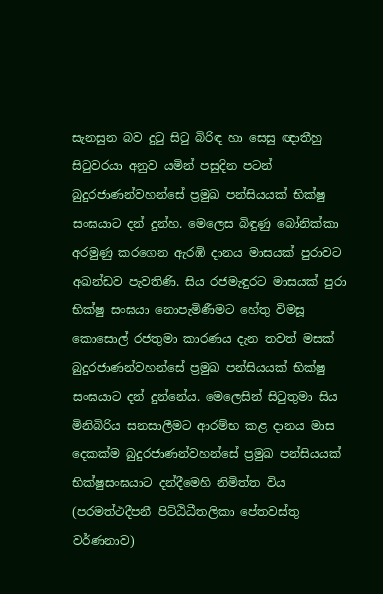සැනසුන බව දුටු සිටු බිරිඳ හා සෙසු ඥාතීහු සිටුවරයා අනුව යමින් පසුදින පටන් බුදුරජාණන්වහන්සේ ප්‍රමුඛ පන්සියයක් භික්ෂු සංඝයාට දන් දුන්හ. මෙලෙස බිඳුණු බෝනික්කා අරමුණු කරගෙන ඇරඹි දානය මාසයක් පුරාවට අඛන්ඩව පැවතිණි. සිය රජමැඳුරට මාසයක් පුරා භික්ෂු සංඝයා නොපැමිණීමට හේතු විමසූ කොසොල් රජතුමා කාරණය දැන තවත් මසක් බුදුරජාණන්වහන්සේ ප්‍රමුඛ පන්සියයක් භික්ෂු සංඝයාට දන් දුන්නේය. මෙලෙසින් සිටුතුමා සිය මිනිබිරිය සනසාලීමට ආරම්භ කළ දානය මාස දෙකක්ම බුදුරජාණන්වහන්සේ ප්‍රමුඛ පන්සියයක් භික්ෂුසංඝයාට දන්දීමෙහි නිමිත්ත විය (පරමත්ථදීපනී පිට්ඨිධීතලිකා පේතවස්තු වර්ණනාව)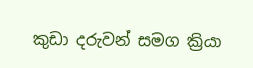කුඩා දරුවන් සමග ක්‍රියා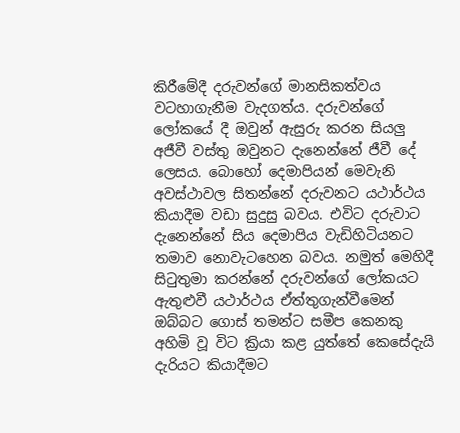කිරීමේදී දරුවන්ගේ මානසිකත්වය වටහාගැනීම වැදගත්ය. දරුවන්ගේ ලෝකයේ දී ඔවුන් ඇසුරු කරන සියලු අජීවී වස්තු ඔවුනට දැනෙන්නේ ජීවී දේ ලෙසය. බොහෝ දෙමාපියන් මෙවැනි අවස්ථාවල සිතන්නේ දරුවනට යථාර්ථය කියාදීම වඩා සුදුසු බවය. එවිට දරුවාට දැනෙන්නේ සිය දෙමාපිය වැඩිහිටියනට තමාව නොවැටහෙන බවය. නමුත් මෙහිදී සිටුතුමා කරන්නේ දරුවන්ගේ ලෝකයට ඇතුළුවී යථාර්ථය ඒත්තුගැන්වීමෙන් ඔබ්බට ගොස් තමන්ට සමීප කෙනකු අහිමි වූ විට ක්‍රියා කළ යුත්තේ කෙසේදැයි දැරියට කියාදීමට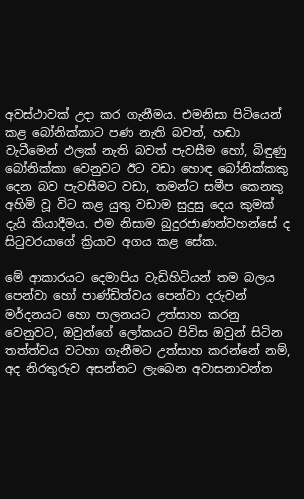අවස්ථාවක් උදා කර ගැනීමය. එමනිසා පිටියෙන් කළ බෝනික්කාට පණ නැති බවත්, හඬා වැටීමෙන් ඵලක් නැති බවත් පැවසීම හෝ, බිඳුණු බෝනික්කා වෙනුවට ඊට වඩා හොඳ බෝනික්කකු දෙන බව පැවසීමට වඩා, තමන්ට සමීප කෙනකු අහිමි වූ විට කළ යුතු වඩාම සුදුසු දෙය කුමක් දැයි කියාදීමය. එම නිසාම බුදුරජාණන්වහන්සේ ද සිටුවරයාගේ ක්‍රියාව අගය කළ සේක.

මේ ආකාරයට දෙමාපිය වැඩිහිටියන් තම බලය පෙන්වා හෝ පාණ්ඩිත්වය පෙන්වා දරුවන් මර්දනයට හො පාලනයට උත්සාහ කරනු වෙනුවට, ඔවුන්ගේ ලෝකයට පිවිස ඔවුන් සිටින තත්ත්වය වටහා ගැනීමට උත්සාහ කරන්නේ නම්, අද නිරතුරුව අසන්නට ලැබෙන අවාසනාවන්ත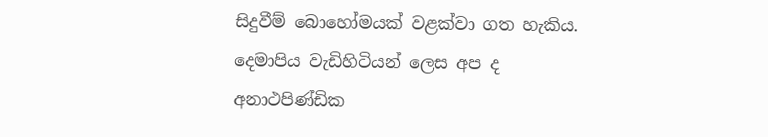සිදුවීම් බොහෝමයක් වළක්වා ගත හැකිය. දෙමාපිය වැඩිහිටියන් ලෙස අප ද අනාථපිණ්ඩික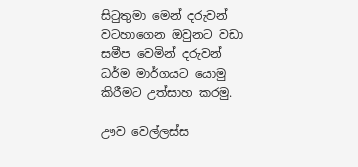සිටුතුමා මෙන් දරුවන් වටහාගෙන ඔවුනට වඩා සමීප වෙමින් දරුවන් ධර්ම මාර්ගයට යොමු කිරීමට උත්සාහ කරමු.

ඌව වෙල්ලස්ස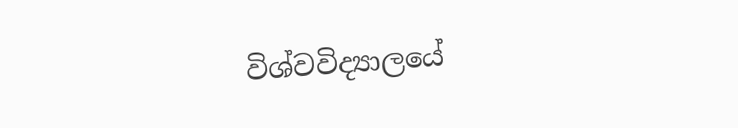විශ්වවිද්‍යාලයේ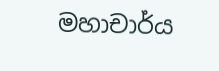මහාචාර්ය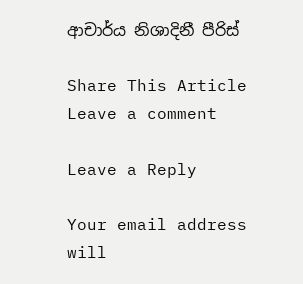ආචාර්ය නිශාදිනී පීරිස්

Share This Article
Leave a comment

Leave a Reply

Your email address will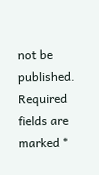not be published. Required fields are marked *